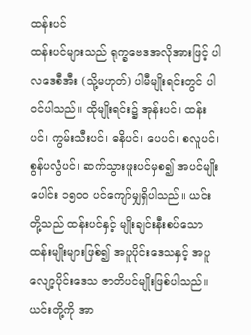ထန်းပင်
ထန်းပင်များသည် ရုက္ခဗေဒအလိုအားဖြင့် ပါလဒေစီအီး (သို့မဟုတ်) ပါမီမျိုးရင်းတွင် ပါဝင်ပါသည်။ ထိုမျိုးရင်း၌ အုန်းပင်၊ ထန်းပင်၊ ကွမ်းသီးပင်၊ ဓနိပင်၊ ပေပင်၊ စလူပင်၊ စွန်ပလွံပင်၊ ဆက်သွားဖူးပင်မှစ၍ အပင်မျိုးပေါင်း ၁၅၀၀ ပင်ကျော်မျှရှိပါသည်။ ယင်းတို့သည် ထန်းပင်နှင့် မျိုးချင်းနီးစပ်သောထန်းမျိုးများဖြစ်၍ အပူပိုင်းဒေသနှင့် အပူလျော့ပိုင်းဒေသ ဇာတိပင်မျိုးဖြစ်ပါသည်။ ယင်းတို့ကို အာ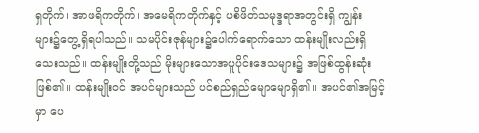ရှတိုက်၊ အာဖရိကတိုက်၊ အမေရိကတိုက်နှင့် ပစိဖိတ်သမုဒ္ဒရာအတွင်းရှိ ကျွန်းများ၌တွေ့ရှိရပါသည်။ သမပိုင်းဇုန်များ၌ပေါက်ရောက်သော ထန်းမျိုးလည်းရှိသေးသည်။ ထန်းမျိုးတို့သည် မိုးများသောအပူပိုင်းဒေသများ၌ အဖြစ်ထွန်းဆုံးဖြစ်၏။ ထန်းမျိုးဝင် အပင်များသည် ပင်စည်ရှည်မျောမျောရှိ၏။ အပင်၏အမြင့်မှာ ပေ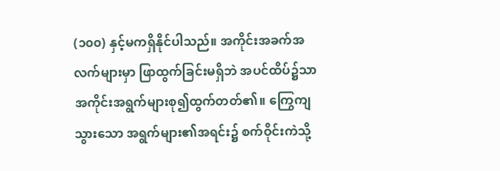(၁၀၀) နှင့်မကရှိနိုင်ပါသည်။ အကိုင်းအခက်အလက်များမှာ ဖြာထွက်ခြင်းမရှိဘဲ အပင်ထိပ်၌သာ အကိုင်းအရွက်များစု၍ထွက်တတ်၏။ ကြွေကျသွားသော အရွက်များ၏အရင်း၌ စက်ဝိုင်းကဲသို့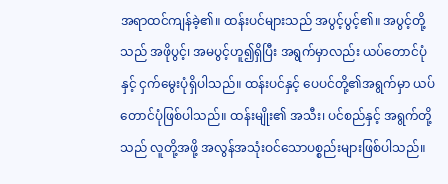အရာထင်ကျန်ခဲ့၏။ ထန်းပင်များသည် အပွင့်ပွင့်၏။ အပွင့်တို့သည် အဖိုပွင့်၊ အမပွင့်ဟူ၍ရှိပြီး အရွက်မှာလည်း ယပ်တောင်ပုံနှင့် ငှက်မွေးပုံရှိပါသည်။ ထန်းပင်နှင့် ပေပင်တို့၏အရွက်မှာ ယပ်တောင်ပုံဖြစ်ပါသည်။ ထန်းမျိုး၏ အသီး၊ ပင်စည်နှင့် အရွက်တို့သည် လူတို့အဖို့ အလွန်အသုံးဝင်သောပစ္စည်းများဖြစ်ပါသည်။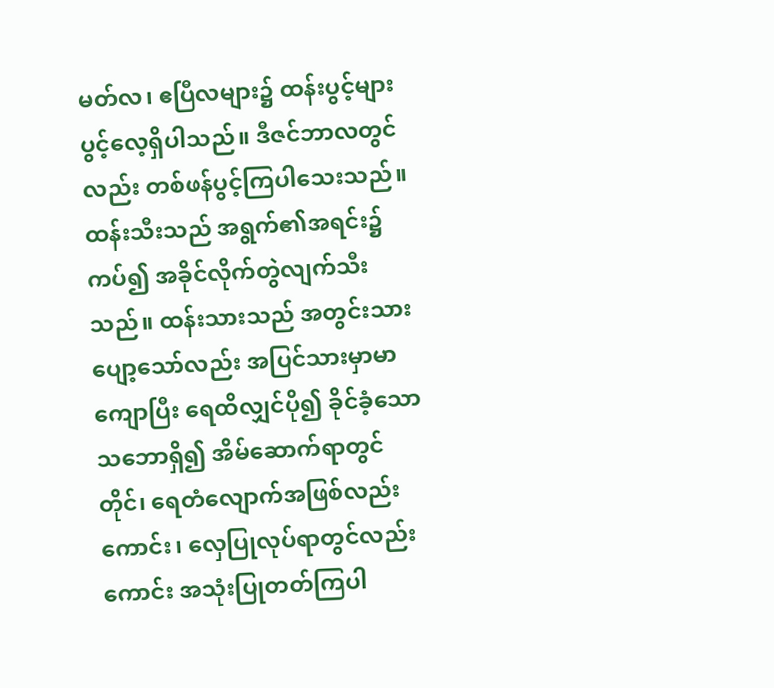မတ်လ၊ ဧပြီလများ၌ ထန်းပွင့်များပွင့်လေ့ရှိပါသည်။ ဒီဇင်ဘာလတွင်လည်း တစ်ဖန်ပွင့်ကြပါသေးသည်။ ထန်းသီးသည် အရွက်၏အရင်း၌ကပ်၍ အခိုင်လိုက်တွဲလျက်သီးသည်။ ထန်းသားသည် အတွင်းသားပျော့သော်လည်း အပြင်သားမှာမာကျောပြီး ရေထိလျှင်ပို၍ ခိုင်ခံ့သောသဘောရှိ၍ အိမ်ဆောက်ရာတွင် တိုင်၊ ရေတံလျောက်အဖြစ်လည်းကောင်း၊ လှေပြုလုပ်ရာတွင်လည်းကောင်း အသုံးပြုတတ်ကြပါ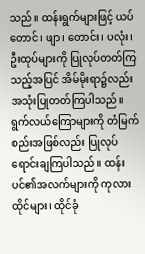သည်။ ထန်းရွက်များဖြင့် ယပ်တောင်၊ ဖျာ၊ တောင်း၊ ပလုံး၊ ဦးထုပ်များကို ပြုလုပ်တတ်ကြသည့်အပြင် အိမ်မိုးရာ၌လည်း အသုံးပြုတတ်ကြပါသည်။ ရွက်လယ်ကြောများကို တံမြက်စည်းအဖြစ်လည်း ပြုလုပ်ရောင်းချကြပါသည်။ ထန်းပင်၏အလက်များကို ကုလားထိုင်များ၊ ထိုင်ခုံ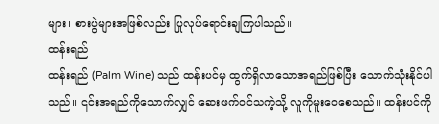များ၊ စားပွဲများအဖြစ်လည်း ပြုလုပ်ရောင်းချကြပါသည်။
ထန်းရည်
ထန်းရည် (Palm Wine) သည် ထန်းပင်မှ ထွက်ရှိလာသောအရည်ဖြစ်ပြီး သောက်သုံးနိုင်ပါသည်။ ၎င်းအရည်ကိုသောက်လျှင် ဆေးဖက်ဝင်သကဲ့သို့ လူကိုမူးဝေစေသည်။ ထန်းပင်ကို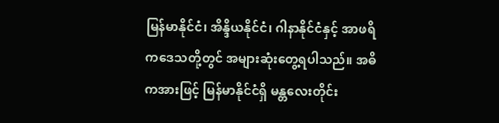မြန်မာနိုင်ငံ၊ အိန္ဒိယနိုင်ငံ၊ ဂါနာနိုင်ငံနှင့် အာဖရိကဒေသတို့တွင် အများဆုံးတွေ့ရပါသည်။ အဓိကအားဖြင့် မြန်မာနိုင်ငံရှိ မန္တလေးတိုင်း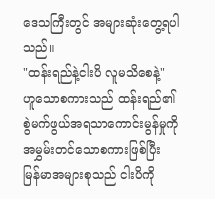ဒေသကြီးတွင် အများဆုံးတွေ့ရပါသည်။
"ထန်းရည်နဲ့ငါးပိ လူမသိစေနဲ့" ဟူသောစကားသည် ထန်းရည်၏စွဲမက်ဖွယ်အရသာကောင်းမွန်မှုကို အမွှမ်းတင်သောစကားဖြစ်ပြီး မြန်မာအများစုသည် ငါးပိကို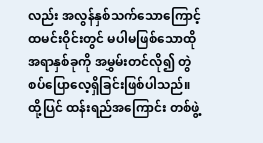လည်း အလွန်နှစ်သက်သောကြောင့် ထမင်းဝိုင်းတွင် မပါမဖြစ်သောထိုအရာနှစ်ခုကို အမွှမ်းတင်လို၍ တွဲစပ်ပြောလေ့ရှိခြင်းဖြစ်ပါသည်။ ထို့ပြင် ထန်းရည်အကြောင်း တစ်ဖွဲ့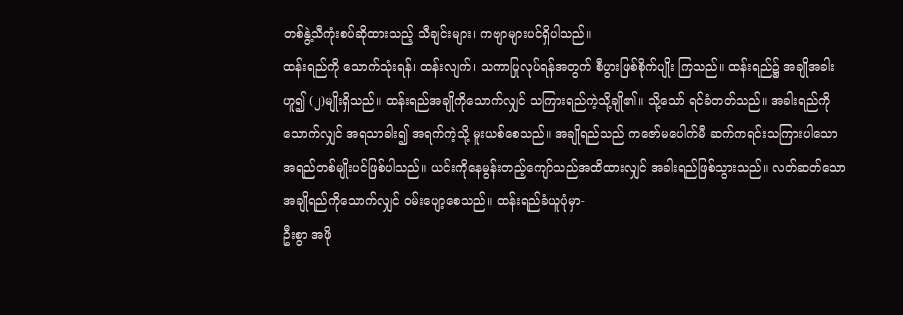တစ်နွဲ့သီကုံးစပ်ဆိုထားသည့် သီချင်းများ၊ ကဗျာများပင်ရှိပါသည်။
ထန်းရည်ကို သောက်သုံးရန်၊ ထန်းလျက်၊ သကာပြုလုပ်ရန်အတွက် စီပွားဖြစ်စိုက်ပျိုး ကြသည်။ ထန်းရည်၌ အချိုအခါးဟူ၍ (၂)မျိုးရှိသည်။ ထန်းရည်အချိုကိုသောက်လျှင် သကြားရည်ကဲ့သို့ချို၏။ သို့သော် ရင်ခံတတ်သည်။ အခါးရည်ကိုသောက်လျှင် အရသာခါး၍ အရက်ကဲ့သို့ မူးယစ်စေသည်။ အချိုရည်သည် ကဇော်မပေါက်မီ ဆက်ကရင်းသကြားပါသော အရည်တစ်မျိုးပင်ဖြစ်ပါသည်။ ယင်းကိုနေမွန်းတည့်ကျော်သည်အထိထားလျှင် အခါးရည်ဖြစ်သွားသည်။ လတ်ဆတ်သောအချိုရည်ကိုသောက်လျှင် ဝမ်းပျော့စေသည်။ ထန်းရည်ခံယူပုံမှာ-
ဦးစွာ အဖို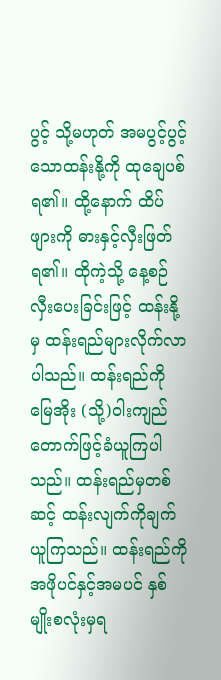ပွင့် သို့မဟုတ် အမပွင့်ပွင့်သောထန်းနို့ကို ထုချေပစ်ရ၏။ ထို့နောက် ထိပ်ဖျားကို ဓားနှင့်လှီးဖြတ်ရ၏။ ထိုကဲ့သို့ နေ့စဉ်လှီးပေးခြင်းဖြင့် ထန်းနို့မှ ထန်းရည်များလိုက်လာပါသည်။ ထန်းရည်ကို မြေအိုး (သို့)ဝါးကျည်တောက်ဖြင့်ခံယူကြပါသည်။ ထန်းရည်မှတစ်ဆင့် ထန်းလျက်ကိုချက်ယူကြသည်။ ထန်းရည်ကို အဖိုပင်နှင့်အမပင် နှစ်မျိုးစလုံးမှရ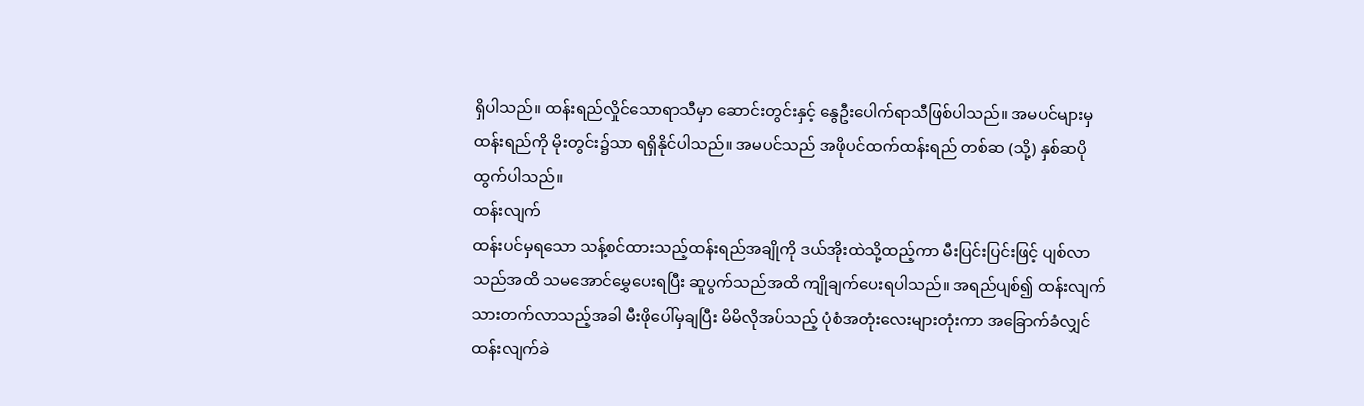ရှိပါသည်။ ထန်းရည်လှိုင်သောရာသီမှာ ဆောင်းတွင်းနှင့် နွေဦးပေါက်ရာသီဖြစ်ပါသည်။ အမပင်များမှ ထန်းရည်ကို မိုးတွင်း၌သာ ရရှိနိုင်ပါသည်။ အမပင်သည် အဖိုပင်ထက်ထန်းရည် တစ်ဆ (သို့) နှစ်ဆပိုထွက်ပါသည်။
ထန်းလျက်
ထန်းပင်မှရသော သန့်စင်ထားသည့်ထန်းရည်အချိုကို ဒယ်အိုးထဲသို့ထည့်ကာ မီးပြင်းပြင်းဖြင့် ပျစ်လာသည်အထိ သမအောင်မွှေပေးရပြီး ဆူပွက်သည်အထိ ကျိုချက်ပေးရပါသည်။ အရည်ပျစ်၍ ထန်းလျက်သားတက်လာသည့်အခါ မီးဖိုပေါ်မှချပြီး မိမိလိုအပ်သည့် ပုံစံအတုံးလေးများတုံးကာ အခြောက်ခံလျှင် ထန်းလျက်ခဲ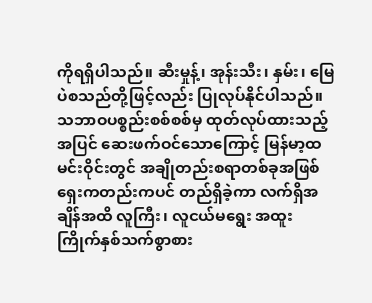ကိုရရှိပါသည်။ ဆီးမှုန့်၊ အုန်းသီး၊ နှမ်း၊ မြေပဲစသည်တို့ဖြင့်လည်း ပြုလုပ်နိုင်ပါသည်။ သဘာဝပစ္စည်းစစ်စစ်မှ ထုတ်လုပ်ထားသည့်အပြင် ဆေးဖက်ဝင်သောကြောင့် မြန်မာ့ထမင်းဝိုင်းတွင် အချိုတည်းစရာတစ်ခုအဖြစ် ရှေးကတည်းကပင် တည်ရှိခဲ့ကာ လက်ရှိအချိန်အထိ လူကြီး၊ လူငယ်မရွေး အထူးကြိုက်နှစ်သက်စွာစား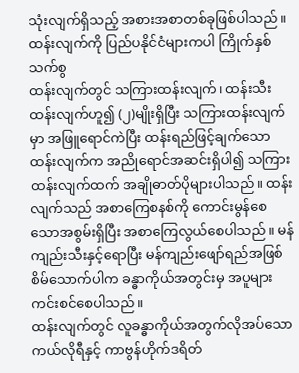သုံးလျက်ရှိသည့် အစားအစာတစ်ခုဖြစ်ပါသည်။ ထန်းလျက်ကို ပြည်ပနိုင်ငံများကပါ ကြိုက်နှစ်သက်စွ
ထန်းလျက်တွင် သကြားထန်းလျက်၊ ထန်းသီးထန်းလျက်ဟူ၍ (၂)မျိုးရှိပြီး သကြားထန်းလျက်မှာ အဖြူရောင်ကဲပြီး ထန်းရည်ဖြင့်ချက်သောထန်းလျက်က အညိုရောင်အဆင်းရှိပါ၍ သကြားထန်းလျက်ထက် အချိုဓာတ်ပိုများပါသည်။ ထန်းလျက်သည် အစာကြေစနစ်ကို ကောင်းမွန်စေသောအစွမ်းရှိပြီး အစာကြေလွယ်စေပါသည်။ မန်ကျည်းသီးနှင့်ရောပြီး မန်ကျည်းဖျော်ရည်အဖြစ် စိမ်သောက်ပါက ခန္ဓာကိုယ်အတွင်းမှ အပူများကင်းစင်စေပါသည်။
ထန်းလျက်တွင် လူခန္ဓာကိုယ်အတွက်လိုအပ်သော ကယ်လိုရီနှင့် ကာဗွန်ဟိုက်ဒရိတ်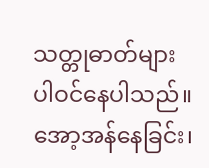သတ္တုဓာတ်များပါဝင်နေပါသည်။ အော့အန်နေခြင်း၊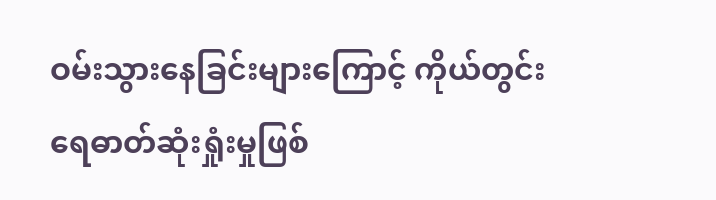ဝမ်းသွားနေခြင်းများကြောင့် ကိုယ်တွင်းရေဓာတ်ဆုံးရှုံးမှုဖြစ်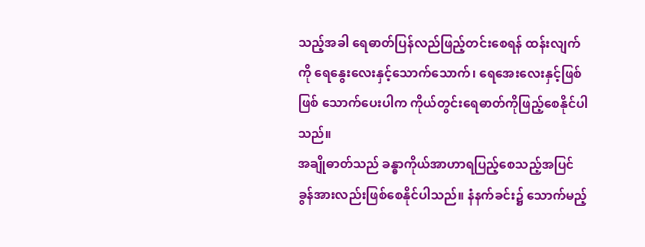သည့်အခါ ရေဓာတ်ပြန်လည်ဖြည့်တင်းစေရန် ထန်းလျက်ကို ရေနွေးလေးနှင့်သောက်သောက်၊ ရေအေးလေးနှင့်ဖြစ်ဖြစ် သောက်ပေးပါက ကိုယ်တွင်းရေဓာတ်ကိုဖြည့်စေနိုင်ပါသည်။
အချိုဓာတ်သည် ခန္ဓာကိုယ်အာဟာရပြည့်စေသည့်အပြင် ခွန်အားလည်းဖြစ်စေနိုင်ပါသည်။ နံနက်ခင်း၌ သောက်မည့်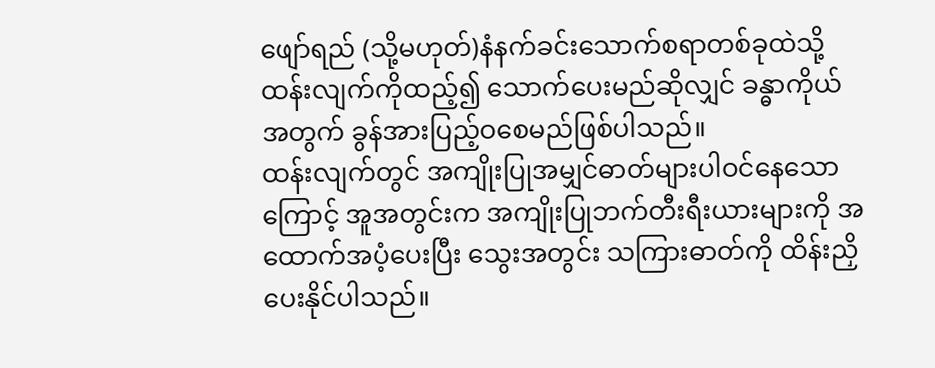ဖျော်ရည် (သို့မဟုတ်)နံနက်ခင်းသောက်စရာတစ်ခုထဲသို့ ထန်းလျက်ကိုထည့်၍ သောက်ပေးမည်ဆိုလျှင် ခန္ဓာကိုယ်အတွက် ခွန်အားပြည့်ဝစေမည်ဖြစ်ပါသည်။
ထန်းလျက်တွင် အကျိုးပြုအမျှင်ဓာတ်များပါဝင်နေသောကြောင့် အူအတွင်းက အကျိုးပြုဘက်တီးရီးယားများကို အထောက်အပံ့ပေးပြီး သွေးအတွင်း သကြားဓာတ်ကို ထိန်းညှိပေးနိုင်ပါသည်။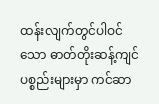ထန်းလျက်တွင်ပါဝင်သော ဓာတ်တိုးဆန့်ကျင်ပစ္စည်းများမှာ ကင်ဆာ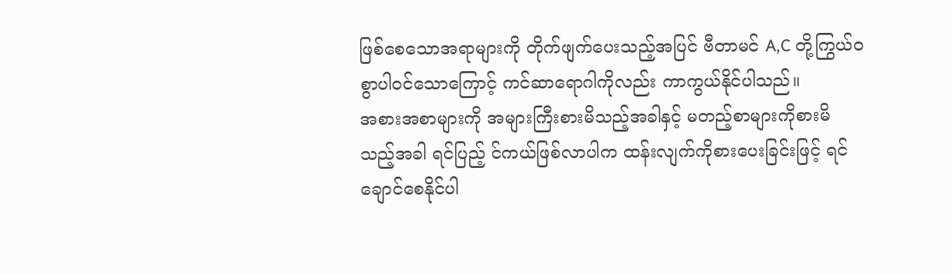ဖြစ်စေသောအရာများကို တိုက်ဖျက်ပေးသည့်အပြင် ဗီတာမင် A,C တို့ကြွယ်ဝစွာပါဝင်သောကြောင့် ကင်ဆာရောဂါကိုလည်း ကာကွယ်နိုင်ပါသည်။
အစားအစာများကို အများကြီးစားမိသည့်အခါနှင့် မတည့်စာများကိုစားမိသည့်အခါ ရင်ပြည့် င်ကယ်ဖြစ်လာပါက ထန်းလျက်ကိုစားပေးခြင်းဖြင့် ရင်ချောင်စေနိုင်ပါ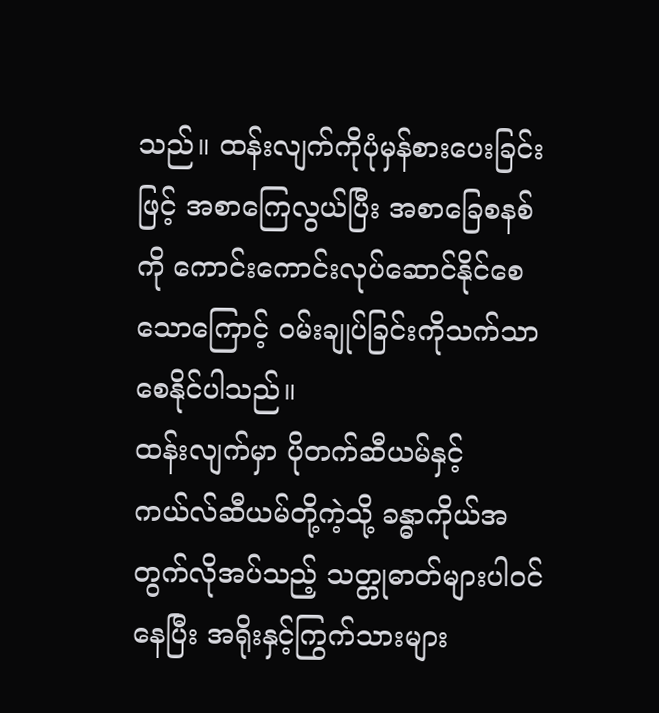သည်။ ထန်းလျက်ကိုပုံမှန်စားပေးခြင်းဖြင့် အစာကြေလွယ်ပြီး အစာခြေစနစ်ကို ကောင်းကောင်းလုပ်ဆောင်နိုင်စေသောကြောင့် ဝမ်းချုပ်ခြင်းကိုသက်သာစေနိုင်ပါသည်။
ထန်းလျက်မှာ ပိုတက်ဆီယမ်နှင့် ကယ်လ်ဆီယမ်တို့ကဲ့သို့ ခန္ဓာကိုယ်အတွက်လိုအပ်သည့် သတ္တုဓာတ်များပါဝင်နေပြီး အရိုးနှင့်ကြွက်သားများ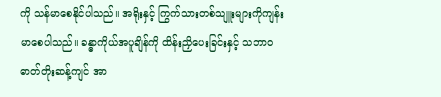ကို သန်မာစေနိုင်ပါသည်။ အရိုးနှင့် ကြွက်သားတစ်သျူးများကိုကျန်းမာစေပါသည်။ ခန္ဓာကိုယ်အပူချိန်ကို ထိန်းညှိပေးခြင်းနှင့် သဘာဝဓာတ်တိုးဆန့်ကျင် အာ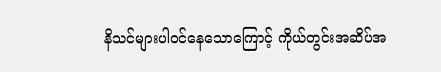နိသင်များပါဝင်နေသောကြောင့် ကိုယ်တွင်းအဆိပ်အ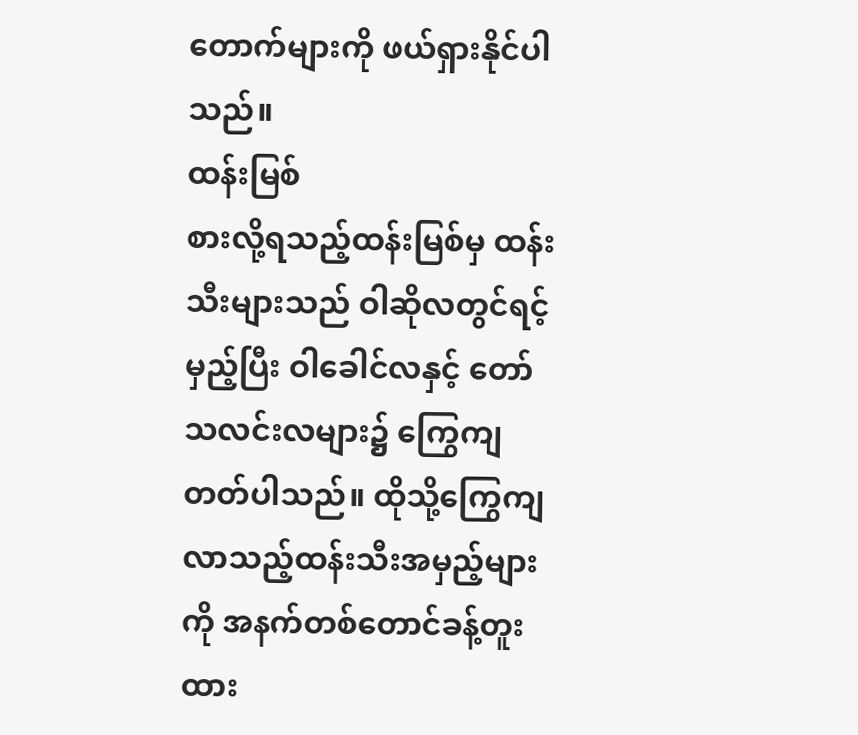တောက်များကို ဖယ်ရှားနိုင်ပါသည်။
ထန်းမြစ်
စားလို့ရသည့်ထန်းမြစ်မှ ထန်းသီးများသည် ဝါဆိုလတွင်ရင့်မှည့်ပြီး ဝါခေါင်လနှင့် တော်သလင်းလများ၌ ကြွေကျတတ်ပါသည်။ ထိုသို့ကြွေကျလာသည့်ထန်းသီးအမှည့်များကို အနက်တစ်တောင်ခန့်တူးထား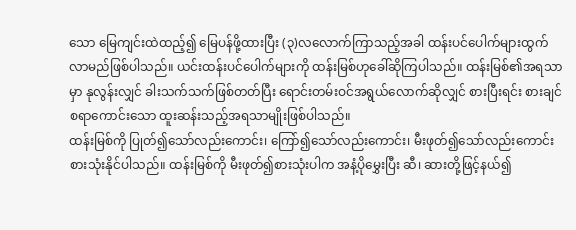သော မြေကျင်းထဲထည့်၍ မြေပန်ဖို့ထားပြီး (၃)လလောက်ကြာသည့်အခါ ထန်းပင်ပေါက်များထွက်လာမည်ဖြစ်ပါသည်။ ယင်းထန်းပင်ပေါက်များကို ထန်းမြစ်ဟုခေါ်ဆိုကြပါသည်။ ထန်းမြစ်၏အရသာမှာ နုလွန်းလျှင် ခါးသက်သက်ဖြစ်တတ်ပြီး ရောင်းတမ်းဝင်အရွယ်လောက်ဆိုလျှင် စားပြီးရင်း စားချင်စရာကောင်းသော ထူးဆန်းသည့်အရသာမျိုးဖြစ်ပါသည်။
ထန်းမြစ်ကို ပြုတ်၍သော်လည်းကောင်း၊ ကြော်၍သော်လည်းကောင်း၊ မီးဖုတ်၍သော်လည်းကောင်း စားသုံးနိုင်ပါသည်။ ထန်းမြစ်ကို မီးဖုတ်၍စားသုံးပါက အနံ့ပိုမွှေးပြီး ဆီ၊ ဆားတို့ဖြင့်နယ်၍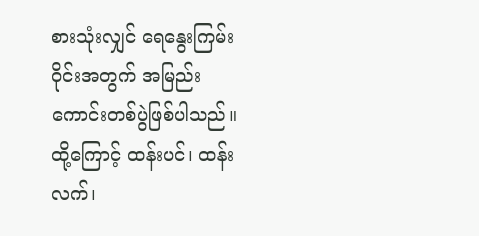စားသုံးလျှင် ရေနွေးကြမ်းဝိုင်းအတွက် အမြည်းကောင်းတစ်ပွဲဖြစ်ပါသည်။
ထို့ကြောင့် ထန်းပင်၊ ထန်းလက်၊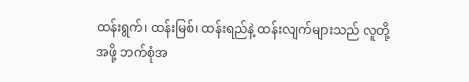ထန်းရွက်၊ ထန်းမြစ်၊ ထန်းရည်နဲ့ ထန်းလျက်များသည် လူတို့အဖို့ ဘက်စုံအ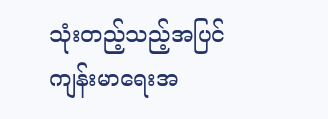သုံးတည့်သည့်အပြင် ကျန်းမာရေးအ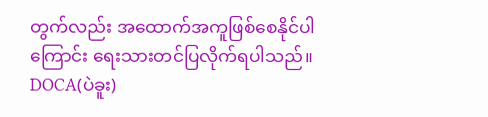တွက်လည်း အထောက်အကူဖြစ်စေနိုင်ပါကြောင်း ရေးသားတင်ပြလိုက်ရပါသည်။
DOCA(ပဲခူး)